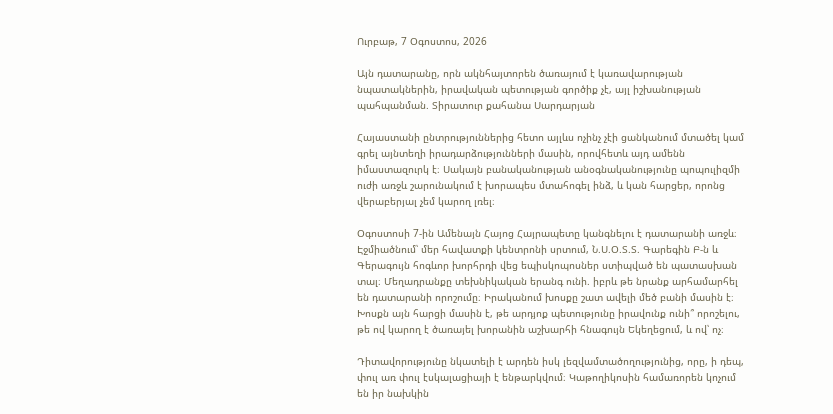Ուրբաթ, 7 Օգոստոս, 2026

Այն դատարանը, որն ակնհայտորեն ծառայում է կառավարության նպատակներին, իրավական պետության գործիք չէ, այլ իշխանության պահպանման. Տիրատուր քահանա Սարդարյան

Հայաստանի ընտրություններից հետո այլևս ոչինչ չէի ցանկանում մտածել կամ գրել այնտեղի իրադարձությունների մասին, որովհետև այդ ամենն իմաստազուրկ է։ Սակայն բանականության անօգնականությունը պոպուլիզմի ուժի առջև շարունակում է խորապես մտահոգել ինձ, և կան հարցեր, որոնց վերաբերյալ չեմ կարող լռել։

Օգոստոսի 7-ին Ամենայն Հայոց Հայրապետը կանգնելու է դատարանի առջև։ Էջմիածնում՝ մեր հավատքի կենտրոնի սրտում, Ն.Ս.Օ.Տ.Տ. Գարեգին Բ-ն և Գերագույն հոգևոր խորհրդի վեց եպիսկոպոսներ ստիպված են պատասխան տալ։ Մեղադրանքը տեխնիկական երանգ ունի. իբրև թե նրանք արհամարհել են դատարանի որոշումը։ Իրականում խոսքը շատ ավելի մեծ բանի մասին է։ Խոսքն այն հարցի մասին է, թե արդյոք պետությունը իրավունք ունի՞ որոշելու, թե ով կարող է ծառայել խորանին աշխարհի հնագույն Եկեղեցում, և ով՝ ոչ։

Դիտավորությունը նկատելի է արդեն իսկ լեզվամտածողությունից, որը, ի դեպ, փուլ առ փուլ էսկալացիայի է ենթարկվում։ Կաթողիկոսին համառորեն կոչում են իր նախկին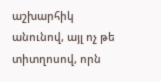աշխարհիկ անունով, այլ ոչ թե տիտղոսով, որն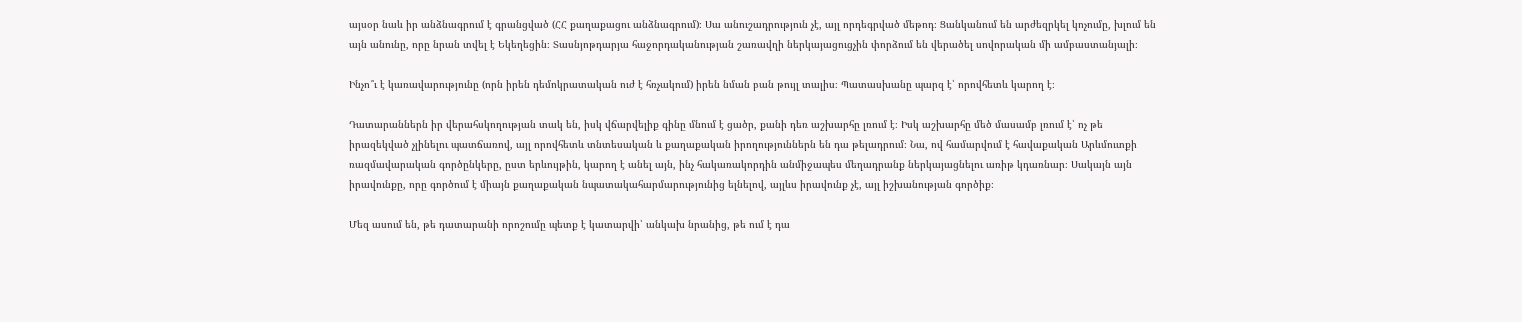այսօր նաև իր անձնագրում է գրանցված (ՀՀ քաղաքացու անձնագրում)։ Սա անուշադրություն չէ, այլ որդեգրված մեթոդ։ Ցանկանում են արժեզրկել կոչումը, խլում են այն անունը, որը նրան տվել է Եկեղեցին։ Տասնյոթդարյա հաջորդականության շառավղի ներկայացուցչին փորձում են վերածել սովորական մի ամբաստանյալի։

Ինչո՞ւ է կառավարությունը (որն իրեն դեմոկրատական ուժ է հռչակում) իրեն նման բան թույլ տալիս։ Պատասխանը պարզ է՝ որովհետև կարող է։

Դատարաններն իր վերահսկողության տակ են, իսկ վճարվելիք գինը մնում է ցածր, քանի դեռ աշխարհը լռում է։ Իսկ աշխարհը մեծ մասամբ լռում է՝ ոչ թե իրազեկված չլինելու պատճառով, այլ որովհետև տնտեսական և քաղաքական իրողություններն են դա թելադրում։ Նա, ով համարվում է հավաքական Արևմուտքի ռազմավարական գործընկերը, ըստ երևույթին, կարող է անել այն, ինչ հակառակորդին անմիջապես մեղադրանք ներկայացնելու առիթ կդառնար։ Սակայն այն իրավունքը, որը գործում է միայն քաղաքական նպատակահարմարությունից ելնելով, այլևս իրավունք չէ, այլ իշխանության գործիք։

Մեզ ասում են, թե դատարանի որոշումը պետք է կատարվի՝ անկախ նրանից, թե ում է դա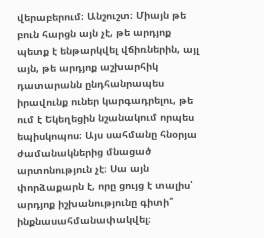վերաբերում։ Անշուշտ։ Միայն թե բուն հարցն այն չէ, թե արդյոք պետք է ենթարկվել վճիռներին, այլ այն, թե արդյոք աշխարհիկ դատարանն ընդհանրապես իրավունք ուներ կարգադրելու, թե ում է Եկեղեցին նշանակում որպես եպիսկոպոս։ Այս սահմանը հնօրյա ժամանակներից մնացած արտոնություն չէ։ Սա այն փորձաքարն է, որը ցույց է տալիս՝ արդյոք իշխանությունը գիտի՞ ինքնասահմանափակվել։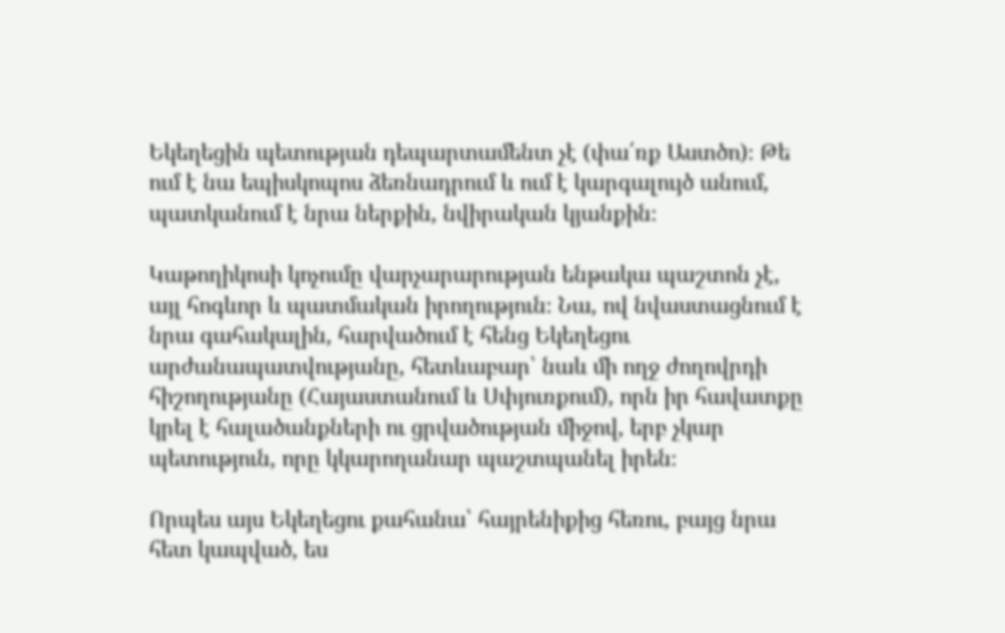Եկեղեցին պետության դեպարտամենտ չէ (փա՛ռք Աստծո)։ Թե ում է նա եպիսկոպոս ձեռնադրում և ում է կարգալույծ անում, պատկանում է նրա ներքին, նվիրական կյանքին։

Կաթողիկոսի կոչումը վարչարարության ենթակա պաշտոն չէ, այլ հոգևոր և պատմական իրողություն։ Նա, ով նվաստացնում է նրա գահակալին, հարվածում է հենց Եկեղեցու արժանապատվությանը, հետևաբար՝ նաև մի ողջ ժողովրդի հիշողությանը (Հայաստանում և Սփյուռքում), որն իր հավատքը կրել է հալածանքների ու ցրվածության միջով, երբ չկար պետություն, որը կկարողանար պաշտպանել իրեն։

Որպես այս Եկեղեցու քահանա՝ հայրենիքից հեռու, բայց նրա հետ կապված, ես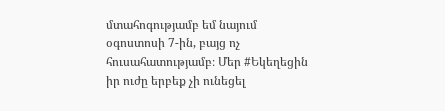մտահոգությամբ եմ նայում օգոստոսի 7-ին, բայց ոչ հուսահատությամբ։ Մեր #Եկեղեցին իր ուժը երբեք չի ունեցել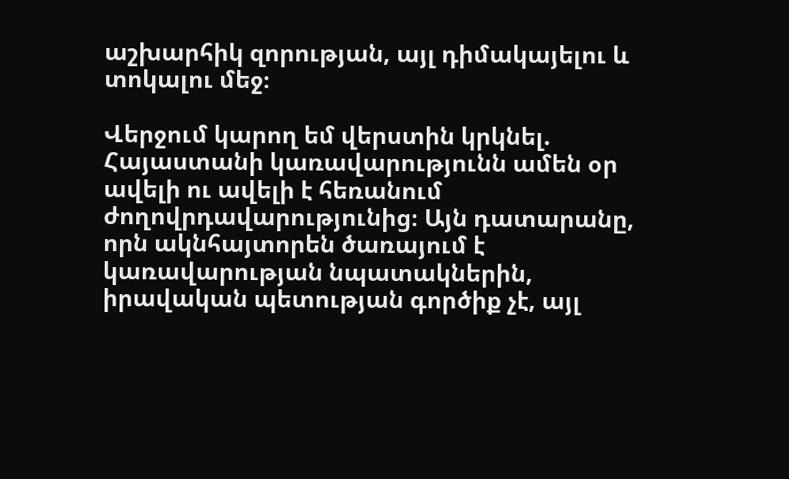աշխարհիկ զորության, այլ դիմակայելու և տոկալու մեջ։

Վերջում կարող եմ վերստին կրկնել. Հայաստանի կառավարությունն ամեն օր ավելի ու ավելի է հեռանում ժողովրդավարությունից։ Այն դատարանը, որն ակնհայտորեն ծառայում է կառավարության նպատակներին, իրավական պետության գործիք չէ, այլ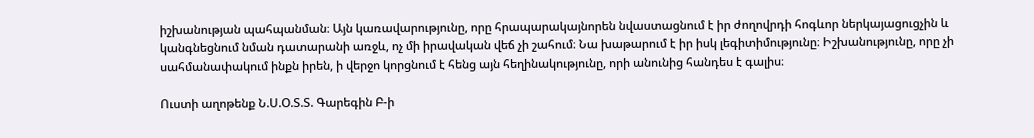իշխանության պահպանման։ Այն կառավարությունը, որը հրապարակայնորեն նվաստացնում է իր ժողովրդի հոգևոր ներկայացուցչին և կանգնեցնում նման դատարանի առջև, ոչ մի իրավական վեճ չի շահում։ Նա խաթարում է իր իսկ լեգիտիմությունը։ Իշխանությունը, որը չի սահմանափակում ինքն իրեն, ի վերջո կորցնում է հենց այն հեղինակությունը, որի անունից հանդես է գալիս։

Ուստի աղոթենք Ն.Ս.Օ.Տ.Տ. Գարեգին Բ-ի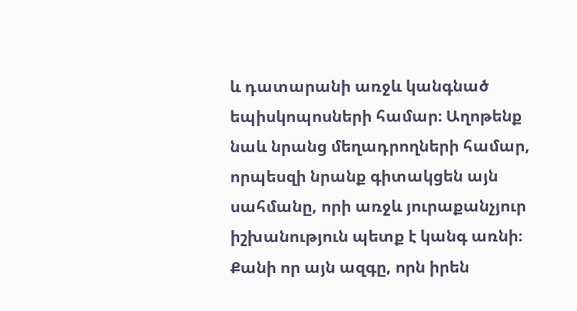և դատարանի առջև կանգնած եպիսկոպոսների համար։ Աղոթենք նաև նրանց մեղադրողների համար, որպեսզի նրանք գիտակցեն այն սահմանը, որի առջև յուրաքանչյուր իշխանություն պետք է կանգ առնի։ Քանի որ այն ազգը, որն իրեն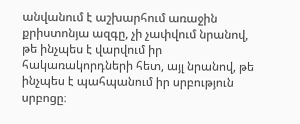անվանում է աշխարհում առաջին քրիստոնյա ազգը, չի չափվում նրանով, թե ինչպես է վարվում իր հակառակորդների հետ, այլ նրանով, թե ինչպես է պահպանում իր սրբություն սրբոցը։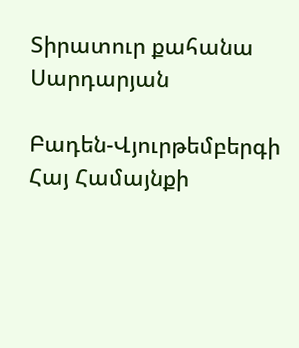Տիրատուր քահանա Սարդարյան

Բադեն-Վյուրթեմբերգի Հայ Համայնքի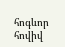հոգևոր հովիվ